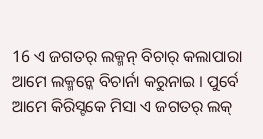16 ଏ ଜଗତର୍ ଲକ୍ମନ୍ ବିଚାର୍ କଲାପାରା ଆମେ ଲକ୍ମନ୍କେ ବିଚାର୍ନା କରୁନାଇ । ପୁର୍ବେ ଆମେ କିରିସ୍ଟକେ ମିସା ଏ ଜଗତର୍ ଲକ୍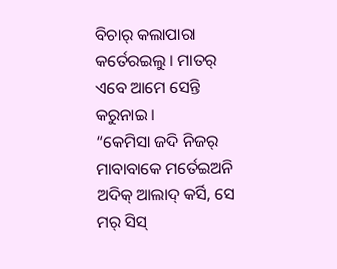ବିଚାର୍ କଲାପାରା କର୍ତେରଇଲୁ । ମାତର୍ ଏବେ ଆମେ ସେନ୍ତି କରୁନାଇ ।
“କେମିସା ଜଦି ନିଜର୍ ମାବାବାକେ ମର୍ତେଇଅନି ଅଦିକ୍ ଆଲାଦ୍ କର୍ସି, ସେ ମର୍ ସିସ୍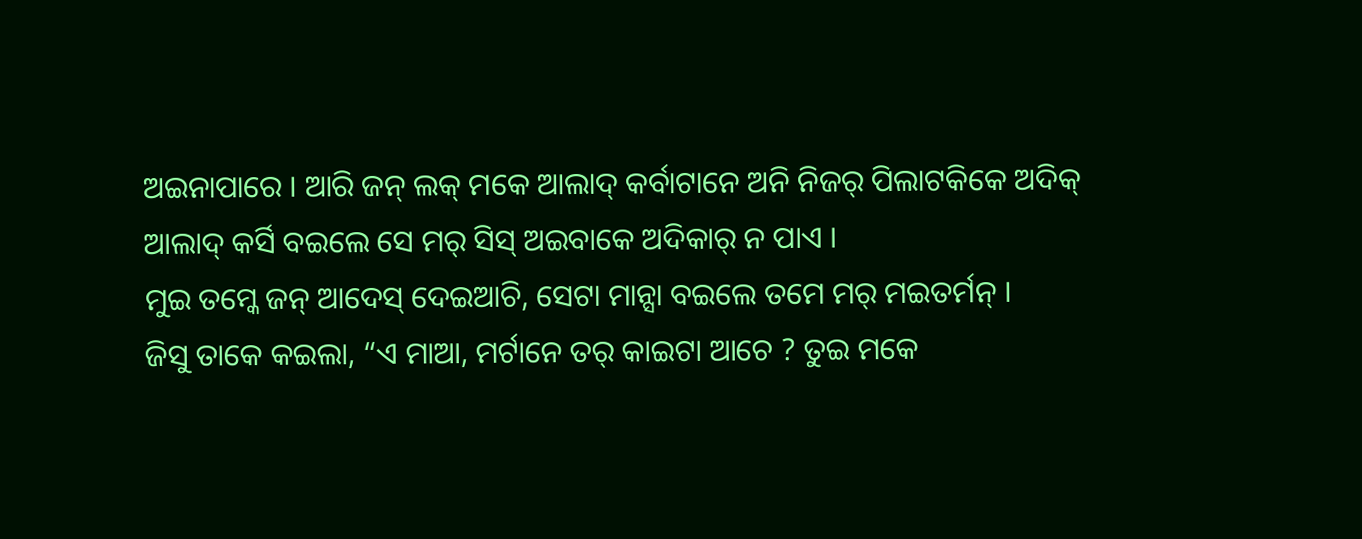ଅଇନାପାରେ । ଆରି ଜନ୍ ଲକ୍ ମକେ ଆଲାଦ୍ କର୍ବାଟାନେ ଅନି ନିଜର୍ ପିଲାଟକିକେ ଅଦିକ୍ ଆଲାଦ୍ କର୍ସି ବଇଲେ ସେ ମର୍ ସିସ୍ ଅଇବାକେ ଅଦିକାର୍ ନ ପାଏ ।
ମୁଇ ତମ୍କେ ଜନ୍ ଆଦେସ୍ ଦେଇଆଚି, ସେଟା ମାନ୍ସା ବଇଲେ ତମେ ମର୍ ମଇତର୍ମନ୍ ।
ଜିସୁ ତାକେ କଇଲା, “ଏ ମାଆ, ମର୍ଟାନେ ତର୍ କାଇଟା ଆଚେ ? ତୁଇ ମକେ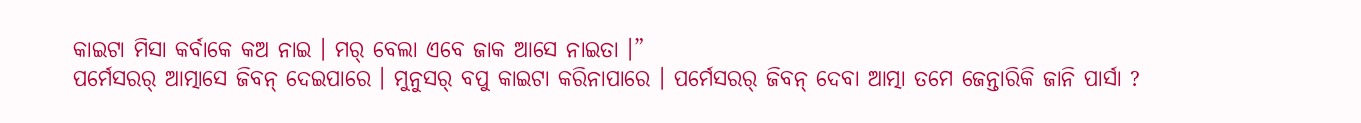କାଇଟା ମିସା କର୍ବାକେ କଅ ନାଇ । ମର୍ ବେଲା ଏବେ ଜାକ ଆସେ ନାଇତା ।”
ପର୍ମେସରର୍ ଆତ୍ମାସେ ଜିବନ୍ ଦେଇପାରେ । ମୁନୁସର୍ ବପୁ କାଇଟା କରିନାପାରେ । ପର୍ମେସରର୍ ଜିବନ୍ ଦେବା ଆତ୍ମା ତମେ ଜେନ୍ତାରିକି ଜାନି ପାର୍ସା ?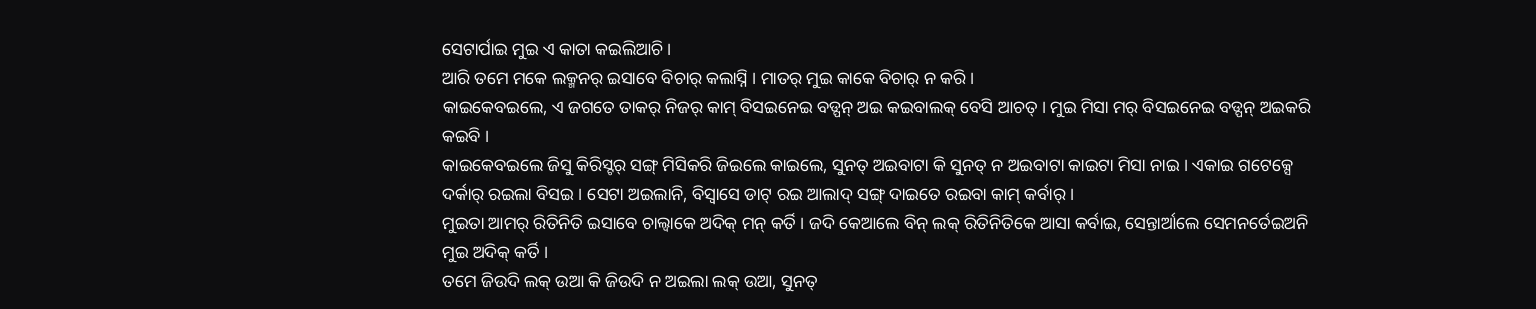ସେଟାର୍ପାଇ ମୁଇ ଏ କାତା କଇଲିଆଚି ।
ଆରି ତମେ ମକେ ଲକ୍ମନର୍ ଇସାବେ ବିଚାର୍ କଲାସ୍ନି । ମାତର୍ ମୁଇ କାକେ ବିଚାର୍ ନ କରି ।
କାଇକେବଇଲେ, ଏ ଜଗତେ ତାକର୍ ନିଜର୍ କାମ୍ ବିସଇନେଇ ବଡ୍ପନ୍ ଅଇ କଇବାଲକ୍ ବେସି ଆଚତ୍ । ମୁଇ ମିସା ମର୍ ବିସଇନେଇ ବଡ୍ପନ୍ ଅଇକରି କଇବି ।
କାଇକେବଇଲେ ଜିସୁ କିରିସ୍ଟର୍ ସଙ୍ଗ୍ ମିସିକରି ଜିଇଲେ କାଇଲେ, ସୁନତ୍ ଅଇବାଟା କି ସୁନତ୍ ନ ଅଇବାଟା କାଇଟା ମିସା ନାଇ । ଏକାଇ ଗଟେକ୍ସେ ଦର୍କାର୍ ରଇଲା ବିସଇ । ସେଟା ଅଇଲାନି, ବିସ୍ବାସେ ଡାଟ୍ ରଇ ଆଲାଦ୍ ସଙ୍ଗ୍ ଦାଇତେ ରଇବା କାମ୍ କର୍ବାର୍ ।
ମୁଇତା ଆମର୍ ରିତିନିତି ଇସାବେ ଚାଲ୍ବାକେ ଅଦିକ୍ ମନ୍ କର୍ତି । ଜଦି କେଆଲେ ବିନ୍ ଲକ୍ ରିତିନିତିକେ ଆସା କର୍ବାଇ, ସେନ୍ତାର୍ଆଲେ ସେମନର୍ତେଇଅନି ମୁଇ ଅଦିକ୍ କର୍ତି ।
ତମେ ଜିଉଦି ଲକ୍ ଉଆ କି ଜିଉଦି ନ ଅଇଲା ଲକ୍ ଉଆ, ସୁନତ୍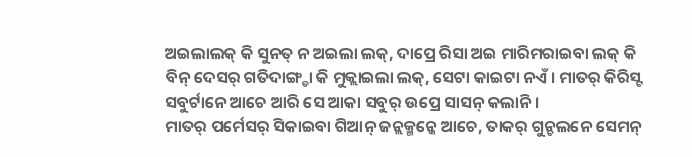ଅଇଲାଲକ୍ କି ସୁନତ୍ ନ ଅଇଲା ଲକ୍, ଦାପ୍ରେ ରିସା ଅଇ ମାରିମରାଇବା ଲକ୍ କି ବିନ୍ ଦେସର୍ ଗତିଦାଙ୍ଗ୍ଡା କି ମୁକ୍ଲାଇଲା ଲକ୍, ସେଟା କାଇଟା ନଏଁ । ମାତର୍ କିରିସ୍ଟ ସବୁର୍ଟାନେ ଆଚେ ଆରି ସେ ଆକା ସବୁର୍ ଉପ୍ରେ ସାସନ୍ କଲାନି ।
ମାତର୍ ପର୍ମେସର୍ ସିକାଇବା ଗିଆନ୍ ଜନ୍ଲକ୍ମନ୍କେ ଆଚେ, ତାକର୍ ଗୁନ୍ଚଲନେ ସେମନ୍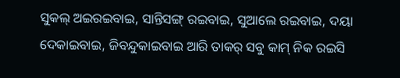ସୁକଲ୍ ଅଇରଇବାଇ, ସାନ୍ତିସଙ୍ଗ୍ ରଇବାଇ, ସୁଆଲେ ରଇବାଇ, ଦୟା ଦେକାଇବାଇ, ଜିବନ୍ଦୁକାଇବାଇ ଆରି ତାକର୍ ସବୁ କାମ୍ ନିକ ରଇସି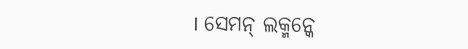। ସେମନ୍ ଲକ୍ମନ୍କେ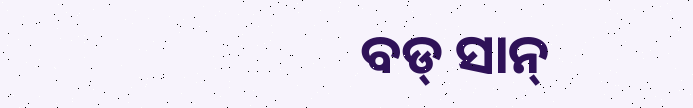ବଡ୍ ସାନ୍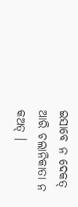ଇସାବେ ନ ଦେକତ୍ ଆରି ଚଲାନିକାତା ନ କଅତ୍ ।